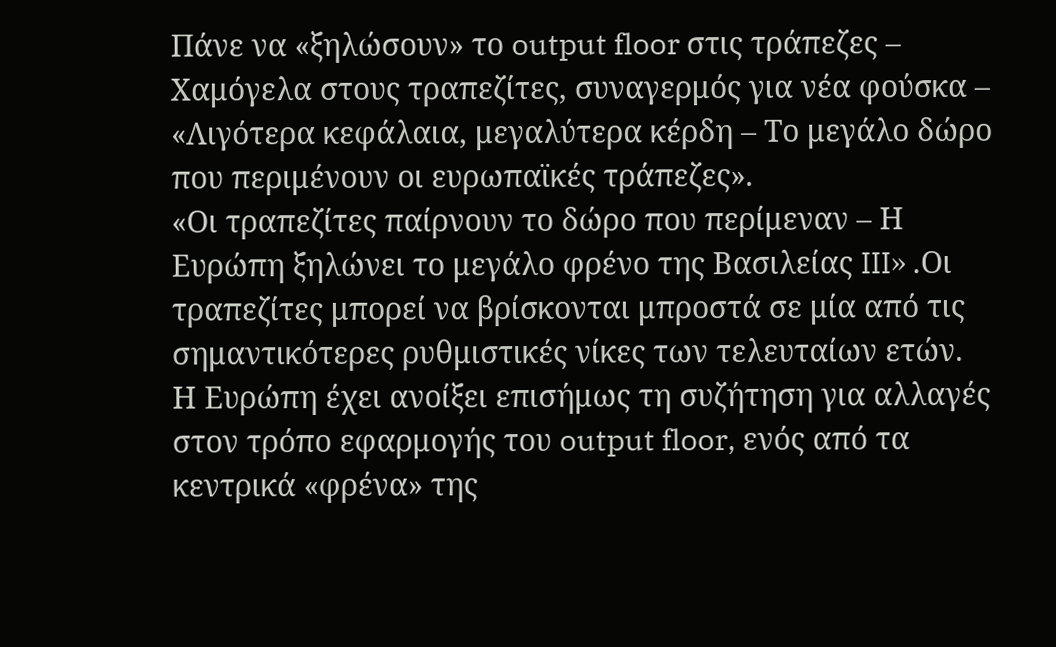Πάνε να «ξηλώσουν» το output floor στις τράπεζες – Χαμόγελα στους τραπεζίτες, συναγερμός για νέα φούσκα – «Λιγότερα κεφάλαια, μεγαλύτερα κέρδη – Το μεγάλο δώρο που περιμένουν οι ευρωπαϊκές τράπεζες».
«Οι τραπεζίτες παίρνουν το δώρο που περίμεναν – Η Ευρώπη ξηλώνει το μεγάλο φρένο της Βασιλείας III» .Οι τραπεζίτες μπορεί να βρίσκονται μπροστά σε μία από τις σημαντικότερες ρυθμιστικές νίκες των τελευταίων ετών.
Η Ευρώπη έχει ανοίξει επισήμως τη συζήτηση για αλλαγές στον τρόπο εφαρμογής του output floor, ενός από τα κεντρικά «φρένα» της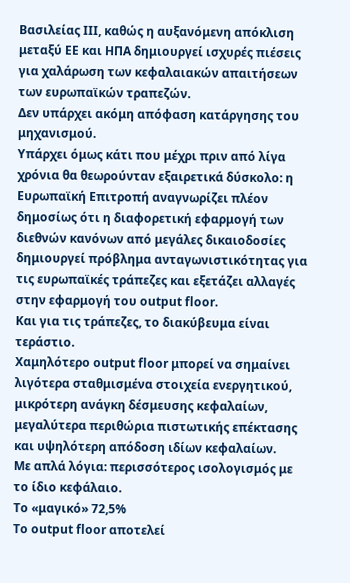Βασιλείας III, καθώς η αυξανόμενη απόκλιση μεταξύ ΕΕ και ΗΠΑ δημιουργεί ισχυρές πιέσεις για χαλάρωση των κεφαλαιακών απαιτήσεων των ευρωπαϊκών τραπεζών.
Δεν υπάρχει ακόμη απόφαση κατάργησης του μηχανισμού.
Υπάρχει όμως κάτι που μέχρι πριν από λίγα χρόνια θα θεωρούνταν εξαιρετικά δύσκολο: η Ευρωπαϊκή Επιτροπή αναγνωρίζει πλέον δημοσίως ότι η διαφορετική εφαρμογή των διεθνών κανόνων από μεγάλες δικαιοδοσίες δημιουργεί πρόβλημα ανταγωνιστικότητας για τις ευρωπαϊκές τράπεζες και εξετάζει αλλαγές στην εφαρμογή του output floor.
Και για τις τράπεζες, το διακύβευμα είναι τεράστιο.
Χαμηλότερο output floor μπορεί να σημαίνει λιγότερα σταθμισμένα στοιχεία ενεργητικού, μικρότερη ανάγκη δέσμευσης κεφαλαίων, μεγαλύτερα περιθώρια πιστωτικής επέκτασης και υψηλότερη απόδοση ιδίων κεφαλαίων.
Με απλά λόγια: περισσότερος ισολογισμός με το ίδιο κεφάλαιο.
Το «μαγικό» 72,5%
Το output floor αποτελεί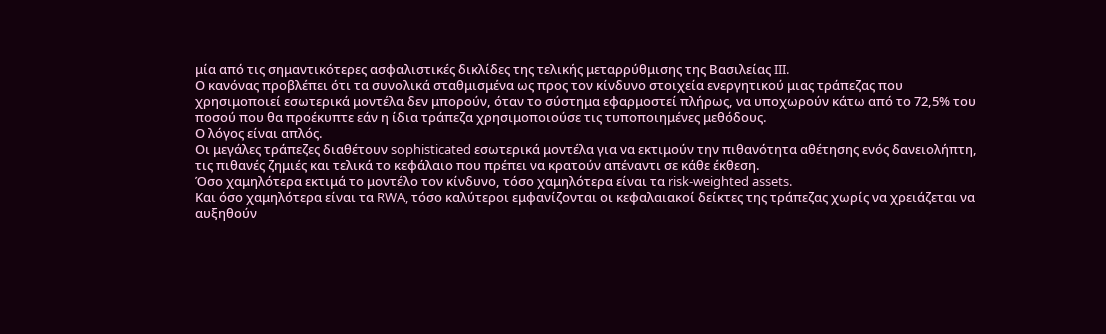μία από τις σημαντικότερες ασφαλιστικές δικλίδες της τελικής μεταρρύθμισης της Βασιλείας III.
Ο κανόνας προβλέπει ότι τα συνολικά σταθμισμένα ως προς τον κίνδυνο στοιχεία ενεργητικού μιας τράπεζας που χρησιμοποιεί εσωτερικά μοντέλα δεν μπορούν, όταν το σύστημα εφαρμοστεί πλήρως, να υποχωρούν κάτω από το 72,5% του ποσού που θα προέκυπτε εάν η ίδια τράπεζα χρησιμοποιούσε τις τυποποιημένες μεθόδους.
Ο λόγος είναι απλός.
Οι μεγάλες τράπεζες διαθέτουν sophisticated εσωτερικά μοντέλα για να εκτιμούν την πιθανότητα αθέτησης ενός δανειολήπτη, τις πιθανές ζημιές και τελικά το κεφάλαιο που πρέπει να κρατούν απέναντι σε κάθε έκθεση.
Όσο χαμηλότερα εκτιμά το μοντέλο τον κίνδυνο, τόσο χαμηλότερα είναι τα risk-weighted assets.
Και όσο χαμηλότερα είναι τα RWA, τόσο καλύτεροι εμφανίζονται οι κεφαλαιακοί δείκτες της τράπεζας χωρίς να χρειάζεται να αυξηθούν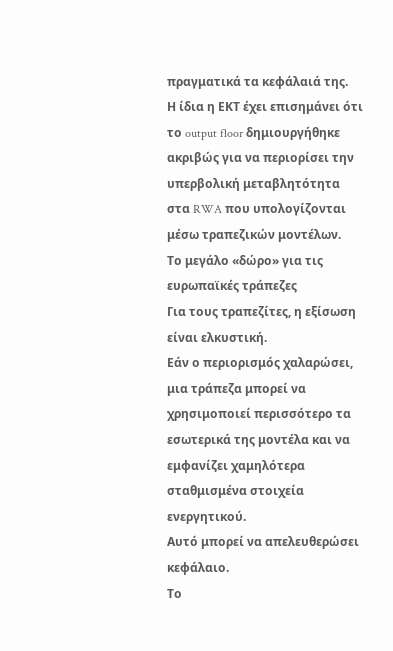πραγματικά τα κεφάλαιά της.
Η ίδια η ΕΚΤ έχει επισημάνει ότι το output floor δημιουργήθηκε ακριβώς για να περιορίσει την υπερβολική μεταβλητότητα στα RWA που υπολογίζονται μέσω τραπεζικών μοντέλων.
Το μεγάλο «δώρο» για τις ευρωπαϊκές τράπεζες
Για τους τραπεζίτες, η εξίσωση είναι ελκυστική.
Εάν ο περιορισμός χαλαρώσει, μια τράπεζα μπορεί να χρησιμοποιεί περισσότερο τα εσωτερικά της μοντέλα και να εμφανίζει χαμηλότερα σταθμισμένα στοιχεία ενεργητικού.
Αυτό μπορεί να απελευθερώσει κεφάλαιο.
Το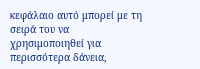κεφάλαιο αυτό μπορεί με τη σειρά του να χρησιμοποιηθεί για περισσότερα δάνεια,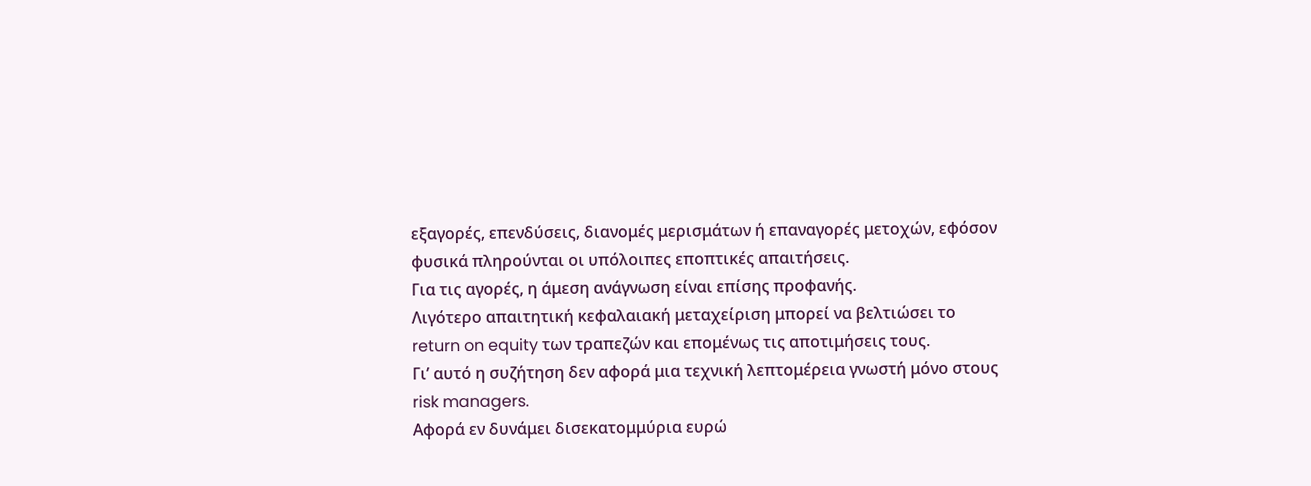εξαγορές, επενδύσεις, διανομές μερισμάτων ή επαναγορές μετοχών, εφόσον φυσικά πληρούνται οι υπόλοιπες εποπτικές απαιτήσεις.
Για τις αγορές, η άμεση ανάγνωση είναι επίσης προφανής.
Λιγότερο απαιτητική κεφαλαιακή μεταχείριση μπορεί να βελτιώσει το return on equity των τραπεζών και επομένως τις αποτιμήσεις τους.
Γι’ αυτό η συζήτηση δεν αφορά μια τεχνική λεπτομέρεια γνωστή μόνο στους risk managers.
Αφορά εν δυνάμει δισεκατομμύρια ευρώ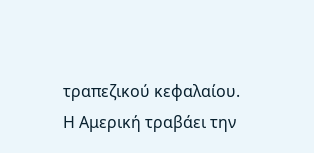τραπεζικού κεφαλαίου.
Η Αμερική τραβάει την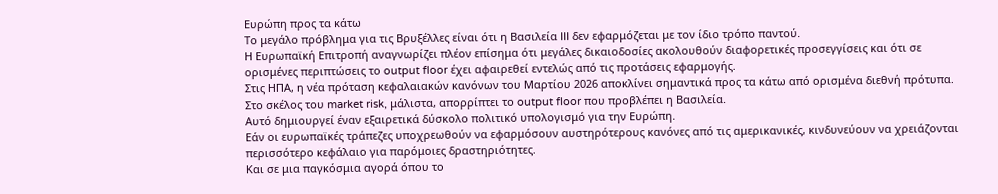Ευρώπη προς τα κάτω
Το μεγάλο πρόβλημα για τις Βρυξέλλες είναι ότι η Βασιλεία III δεν εφαρμόζεται με τον ίδιο τρόπο παντού.
Η Ευρωπαϊκή Επιτροπή αναγνωρίζει πλέον επίσημα ότι μεγάλες δικαιοδοσίες ακολουθούν διαφορετικές προσεγγίσεις και ότι σε ορισμένες περιπτώσεις το output floor έχει αφαιρεθεί εντελώς από τις προτάσεις εφαρμογής.
Στις ΗΠΑ, η νέα πρόταση κεφαλαιακών κανόνων του Μαρτίου 2026 αποκλίνει σημαντικά προς τα κάτω από ορισμένα διεθνή πρότυπα. Στο σκέλος του market risk, μάλιστα, απορρίπτει το output floor που προβλέπει η Βασιλεία.
Αυτό δημιουργεί έναν εξαιρετικά δύσκολο πολιτικό υπολογισμό για την Ευρώπη.
Εάν οι ευρωπαϊκές τράπεζες υποχρεωθούν να εφαρμόσουν αυστηρότερους κανόνες από τις αμερικανικές, κινδυνεύουν να χρειάζονται περισσότερο κεφάλαιο για παρόμοιες δραστηριότητες.
Και σε μια παγκόσμια αγορά όπου το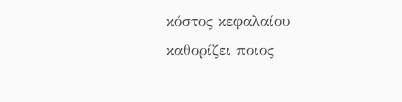κόστος κεφαλαίου καθορίζει ποιος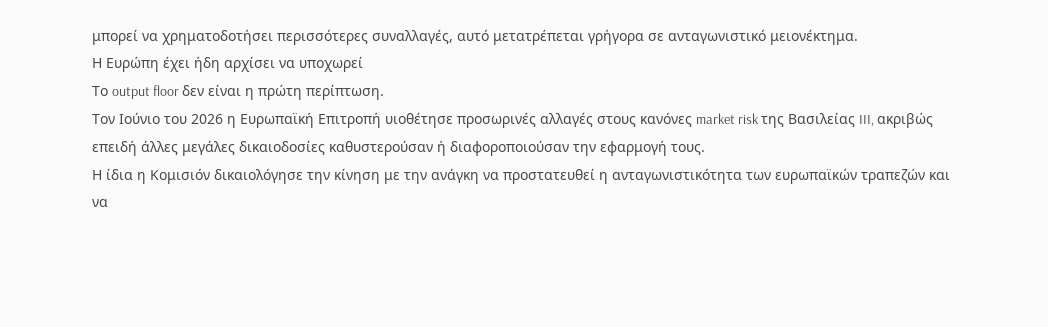μπορεί να χρηματοδοτήσει περισσότερες συναλλαγές, αυτό μετατρέπεται γρήγορα σε ανταγωνιστικό μειονέκτημα.
Η Ευρώπη έχει ήδη αρχίσει να υποχωρεί
Το output floor δεν είναι η πρώτη περίπτωση.
Τον Ιούνιο του 2026 η Ευρωπαϊκή Επιτροπή υιοθέτησε προσωρινές αλλαγές στους κανόνες market risk της Βασιλείας III, ακριβώς επειδή άλλες μεγάλες δικαιοδοσίες καθυστερούσαν ή διαφοροποιούσαν την εφαρμογή τους.
Η ίδια η Κομισιόν δικαιολόγησε την κίνηση με την ανάγκη να προστατευθεί η ανταγωνιστικότητα των ευρωπαϊκών τραπεζών και να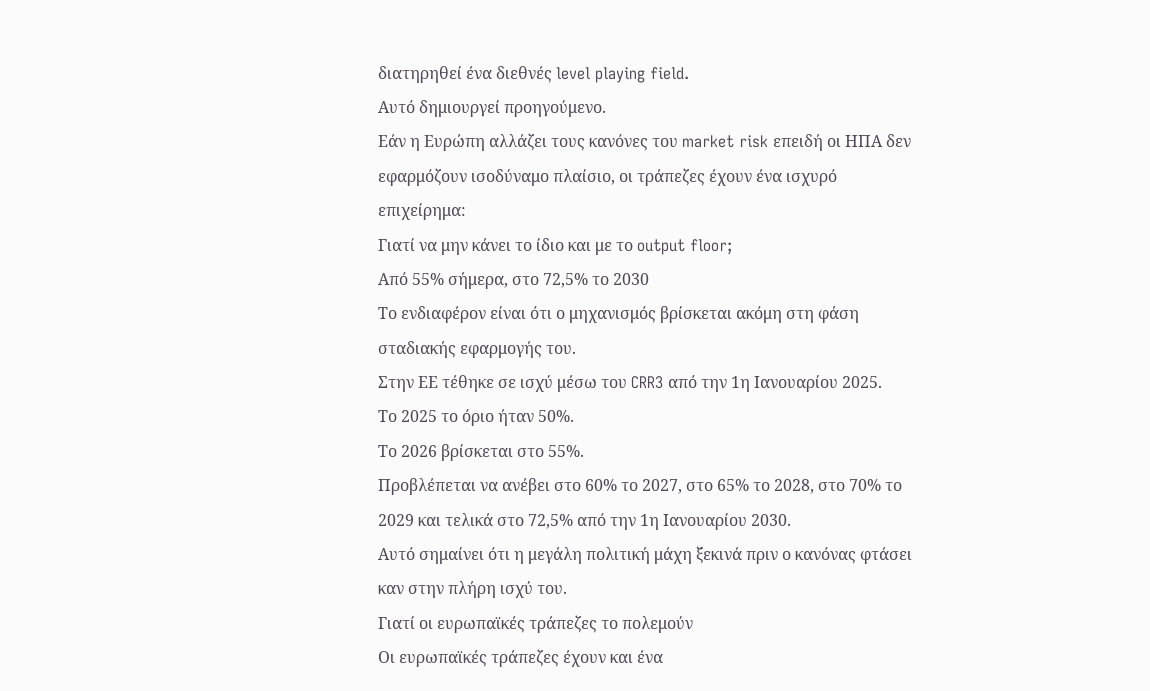διατηρηθεί ένα διεθνές level playing field.
Αυτό δημιουργεί προηγούμενο.
Εάν η Ευρώπη αλλάζει τους κανόνες του market risk επειδή οι ΗΠΑ δεν εφαρμόζουν ισοδύναμο πλαίσιο, οι τράπεζες έχουν ένα ισχυρό επιχείρημα:
Γιατί να μην κάνει το ίδιο και με το output floor;
Από 55% σήμερα, στο 72,5% το 2030
Το ενδιαφέρον είναι ότι ο μηχανισμός βρίσκεται ακόμη στη φάση σταδιακής εφαρμογής του.
Στην ΕΕ τέθηκε σε ισχύ μέσω του CRR3 από την 1η Ιανουαρίου 2025.
Το 2025 το όριο ήταν 50%.
Το 2026 βρίσκεται στο 55%.
Προβλέπεται να ανέβει στο 60% το 2027, στο 65% το 2028, στο 70% το 2029 και τελικά στο 72,5% από την 1η Ιανουαρίου 2030.
Αυτό σημαίνει ότι η μεγάλη πολιτική μάχη ξεκινά πριν ο κανόνας φτάσει καν στην πλήρη ισχύ του.
Γιατί οι ευρωπαϊκές τράπεζες το πολεμούν
Οι ευρωπαϊκές τράπεζες έχουν και ένα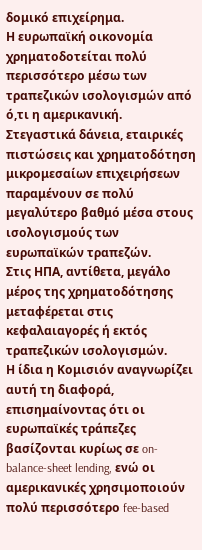δομικό επιχείρημα.
Η ευρωπαϊκή οικονομία χρηματοδοτείται πολύ περισσότερο μέσω των τραπεζικών ισολογισμών από ό,τι η αμερικανική.
Στεγαστικά δάνεια, εταιρικές πιστώσεις και χρηματοδότηση μικρομεσαίων επιχειρήσεων παραμένουν σε πολύ μεγαλύτερο βαθμό μέσα στους ισολογισμούς των ευρωπαϊκών τραπεζών.
Στις ΗΠΑ, αντίθετα, μεγάλο μέρος της χρηματοδότησης μεταφέρεται στις κεφαλαιαγορές ή εκτός τραπεζικών ισολογισμών.
Η ίδια η Κομισιόν αναγνωρίζει αυτή τη διαφορά, επισημαίνοντας ότι οι ευρωπαϊκές τράπεζες βασίζονται κυρίως σε on-balance-sheet lending, ενώ οι αμερικανικές χρησιμοποιούν πολύ περισσότερο fee-based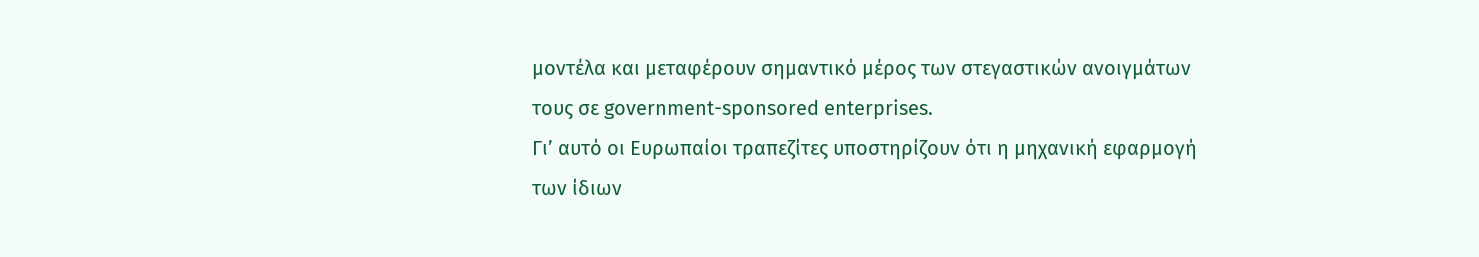μοντέλα και μεταφέρουν σημαντικό μέρος των στεγαστικών ανοιγμάτων τους σε government-sponsored enterprises.
Γι’ αυτό οι Ευρωπαίοι τραπεζίτες υποστηρίζουν ότι η μηχανική εφαρμογή των ίδιων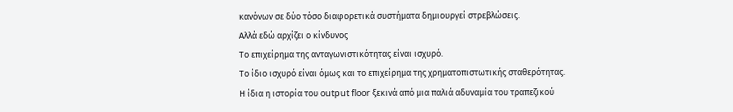κανόνων σε δύο τόσο διαφορετικά συστήματα δημιουργεί στρεβλώσεις.
Αλλά εδώ αρχίζει ο κίνδυνος
Το επιχείρημα της ανταγωνιστικότητας είναι ισχυρό.
Το ίδιο ισχυρό είναι όμως και το επιχείρημα της χρηματοπιστωτικής σταθερότητας.
Η ίδια η ιστορία του output floor ξεκινά από μια παλιά αδυναμία του τραπεζικού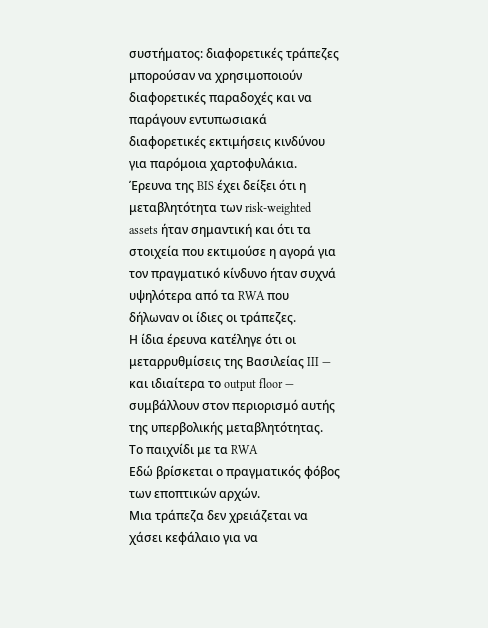συστήματος: διαφορετικές τράπεζες μπορούσαν να χρησιμοποιούν διαφορετικές παραδοχές και να παράγουν εντυπωσιακά διαφορετικές εκτιμήσεις κινδύνου για παρόμοια χαρτοφυλάκια.
Έρευνα της BIS έχει δείξει ότι η μεταβλητότητα των risk-weighted assets ήταν σημαντική και ότι τα στοιχεία που εκτιμούσε η αγορά για τον πραγματικό κίνδυνο ήταν συχνά υψηλότερα από τα RWA που δήλωναν οι ίδιες οι τράπεζες.
Η ίδια έρευνα κατέληγε ότι οι μεταρρυθμίσεις της Βασιλείας III — και ιδιαίτερα το output floor — συμβάλλουν στον περιορισμό αυτής της υπερβολικής μεταβλητότητας.
Το παιχνίδι με τα RWA
Εδώ βρίσκεται ο πραγματικός φόβος των εποπτικών αρχών.
Μια τράπεζα δεν χρειάζεται να χάσει κεφάλαιο για να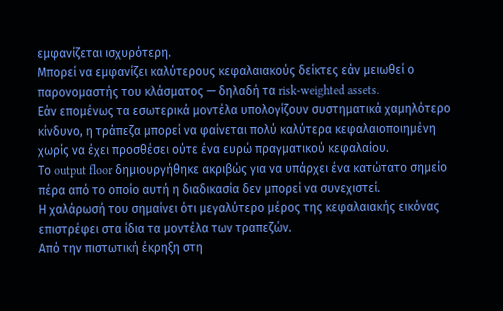εμφανίζεται ισχυρότερη.
Μπορεί να εμφανίζει καλύτερους κεφαλαιακούς δείκτες εάν μειωθεί ο παρονομαστής του κλάσματος — δηλαδή τα risk-weighted assets.
Εάν επομένως τα εσωτερικά μοντέλα υπολογίζουν συστηματικά χαμηλότερο κίνδυνο, η τράπεζα μπορεί να φαίνεται πολύ καλύτερα κεφαλαιοποιημένη χωρίς να έχει προσθέσει ούτε ένα ευρώ πραγματικού κεφαλαίου.
Το output floor δημιουργήθηκε ακριβώς για να υπάρχει ένα κατώτατο σημείο πέρα από το οποίο αυτή η διαδικασία δεν μπορεί να συνεχιστεί.
Η χαλάρωσή του σημαίνει ότι μεγαλύτερο μέρος της κεφαλαιακής εικόνας επιστρέφει στα ίδια τα μοντέλα των τραπεζών.
Από την πιστωτική έκρηξη στη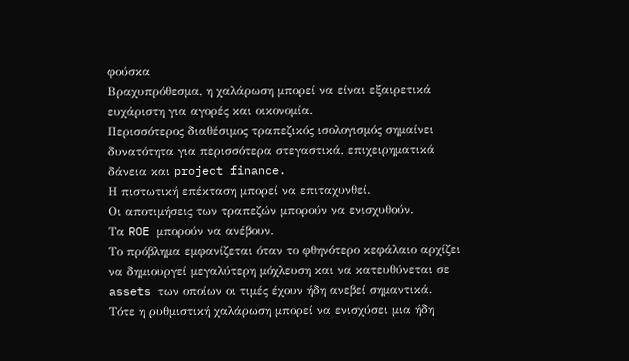φούσκα
Βραχυπρόθεσμα, η χαλάρωση μπορεί να είναι εξαιρετικά ευχάριστη για αγορές και οικονομία.
Περισσότερος διαθέσιμος τραπεζικός ισολογισμός σημαίνει δυνατότητα για περισσότερα στεγαστικά, επιχειρηματικά δάνεια και project finance.
Η πιστωτική επέκταση μπορεί να επιταχυνθεί.
Οι αποτιμήσεις των τραπεζών μπορούν να ενισχυθούν.
Τα ROE μπορούν να ανέβουν.
Το πρόβλημα εμφανίζεται όταν το φθηνότερο κεφάλαιο αρχίζει να δημιουργεί μεγαλύτερη μόχλευση και να κατευθύνεται σε assets των οποίων οι τιμές έχουν ήδη ανεβεί σημαντικά.
Τότε η ρυθμιστική χαλάρωση μπορεί να ενισχύσει μια ήδη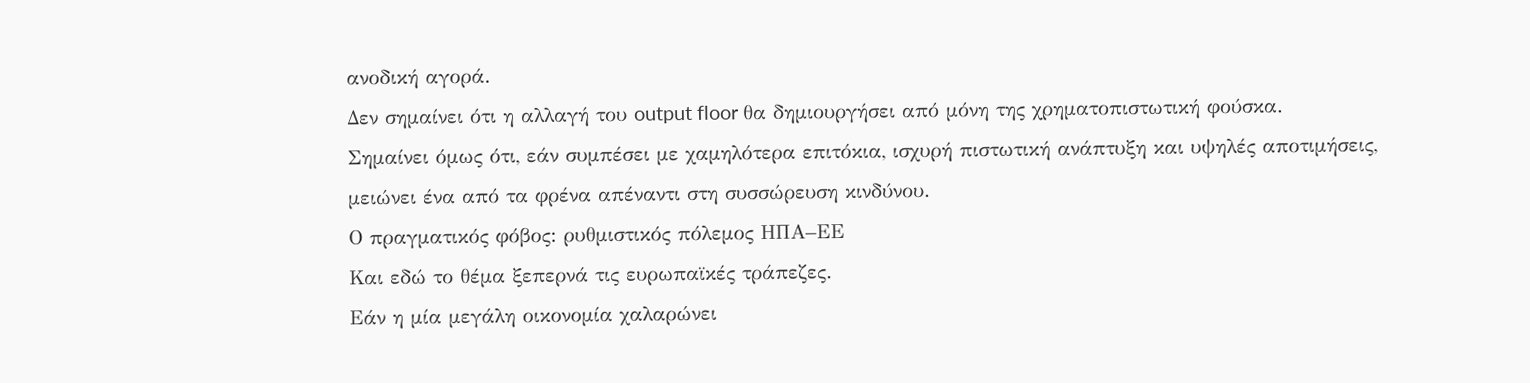ανοδική αγορά.
Δεν σημαίνει ότι η αλλαγή του output floor θα δημιουργήσει από μόνη της χρηματοπιστωτική φούσκα.
Σημαίνει όμως ότι, εάν συμπέσει με χαμηλότερα επιτόκια, ισχυρή πιστωτική ανάπτυξη και υψηλές αποτιμήσεις, μειώνει ένα από τα φρένα απέναντι στη συσσώρευση κινδύνου.
Ο πραγματικός φόβος: ρυθμιστικός πόλεμος ΗΠΑ–ΕΕ
Και εδώ το θέμα ξεπερνά τις ευρωπαϊκές τράπεζες.
Εάν η μία μεγάλη οικονομία χαλαρώνει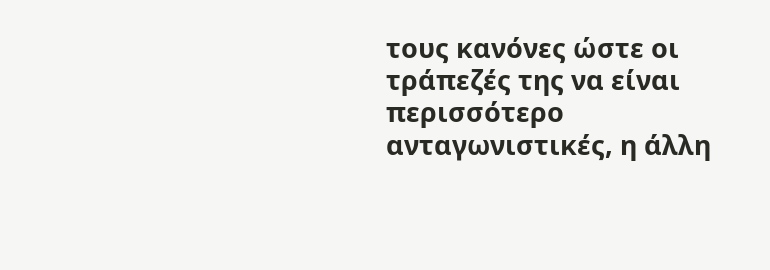τους κανόνες ώστε οι τράπεζές της να είναι περισσότερο ανταγωνιστικές, η άλλη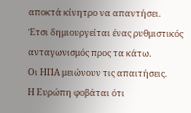αποκτά κίνητρο να απαντήσει.
Έτσι δημιουργείται ένας ρυθμιστικός ανταγωνισμός προς τα κάτω.
Οι ΗΠΑ μειώνουν τις απαιτήσεις.
Η Ευρώπη φοβάται ότι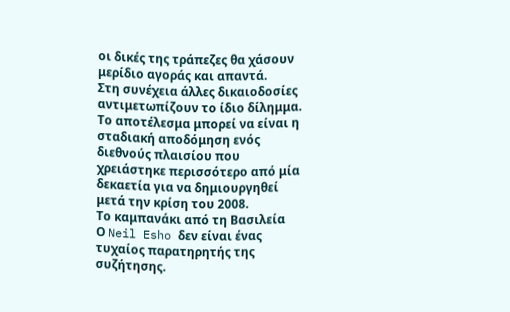οι δικές της τράπεζες θα χάσουν μερίδιο αγοράς και απαντά.
Στη συνέχεια άλλες δικαιοδοσίες αντιμετωπίζουν το ίδιο δίλημμα.
Το αποτέλεσμα μπορεί να είναι η σταδιακή αποδόμηση ενός διεθνούς πλαισίου που χρειάστηκε περισσότερο από μία δεκαετία για να δημιουργηθεί μετά την κρίση του 2008.
Το καμπανάκι από τη Βασιλεία
Ο Neil Esho δεν είναι ένας τυχαίος παρατηρητής της συζήτησης.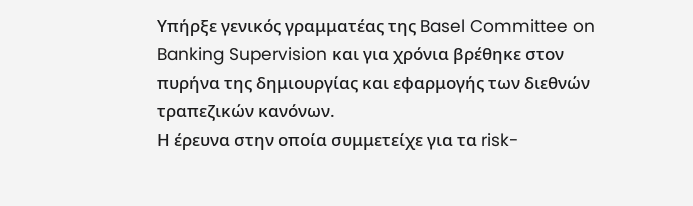Υπήρξε γενικός γραμματέας της Basel Committee on Banking Supervision και για χρόνια βρέθηκε στον πυρήνα της δημιουργίας και εφαρμογής των διεθνών τραπεζικών κανόνων.
Η έρευνα στην οποία συμμετείχε για τα risk-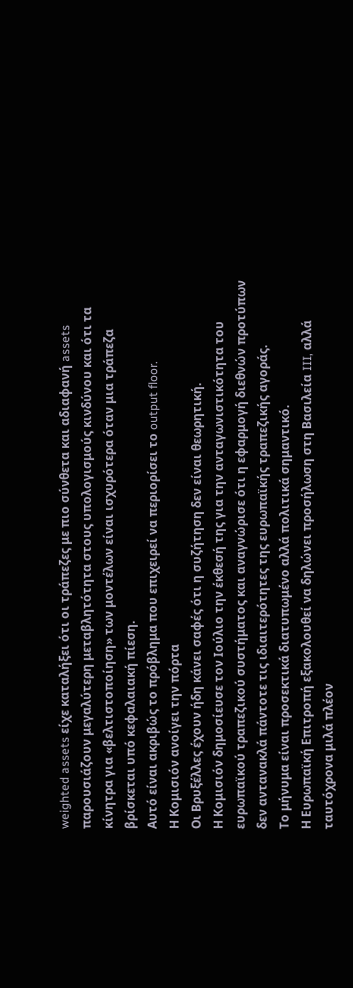weighted assets είχε καταλήξει ότι οι τράπεζες με πιο σύνθετα και αδιαφανή assets παρουσιάζουν μεγαλύτερη μεταβλητότητα στους υπολογισμούς κινδύνου και ότι τα κίνητρα για «βελτιστοποίηση» των μοντέλων είναι ισχυρότερα όταν μια τράπεζα βρίσκεται υπό κεφαλαιακή πίεση.
Αυτό είναι ακριβώς το πρόβλημα που επιχειρεί να περιορίσει το output floor.
Η Κομισιόν ανοίγει την πόρτα
Οι Βρυξέλλες έχουν ήδη κάνει σαφές ότι η συζήτηση δεν είναι θεωρητική.
Η Κομισιόν δημοσίευσε τον Ιούλιο την έκθεσή της για την ανταγωνιστικότητα του ευρωπαϊκού τραπεζικού συστήματος και αναγνώρισε ότι η εφαρμογή διεθνών προτύπων δεν αντανακλά πάντοτε τις ιδιαιτερότητες της ευρωπαϊκής τραπεζικής αγοράς.
Το μήνυμα είναι προσεκτικά διατυπωμένο αλλά πολιτικά σημαντικό.
Η Ευρωπαϊκή Επιτροπή εξακολουθεί να δηλώνει προσήλωση στη Βασιλεία III, αλλά ταυτόχρονα μιλά πλέον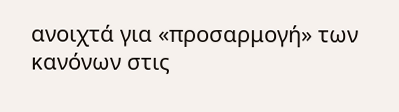ανοιχτά για «προσαρμογή» των κανόνων στις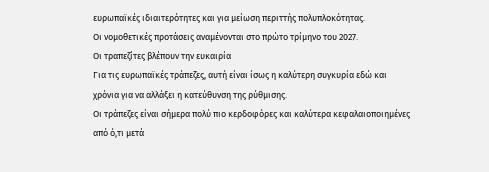ευρωπαϊκές ιδιαιτερότητες και για μείωση περιττής πολυπλοκότητας.
Οι νομοθετικές προτάσεις αναμένονται στο πρώτο τρίμηνο του 2027.
Οι τραπεζίτες βλέπουν την ευκαιρία
Για τις ευρωπαϊκές τράπεζες, αυτή είναι ίσως η καλύτερη συγκυρία εδώ και χρόνια για να αλλάξει η κατεύθυνση της ρύθμισης.
Οι τράπεζες είναι σήμερα πολύ πιο κερδοφόρες και καλύτερα κεφαλαιοποιημένες από ό,τι μετά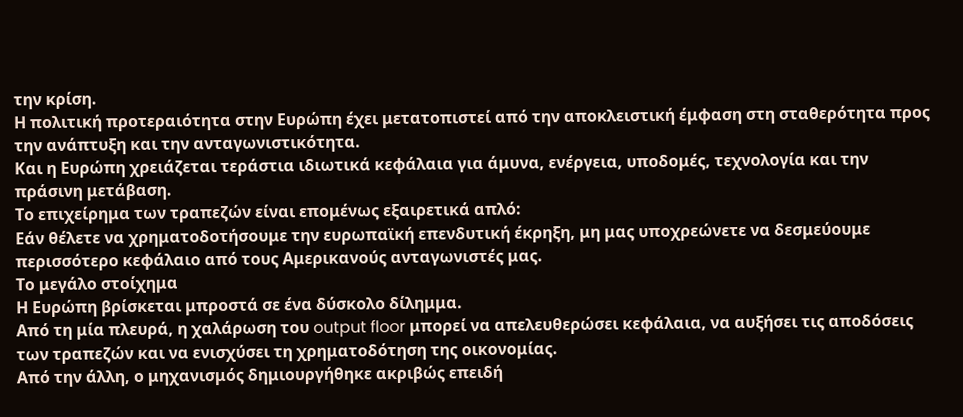την κρίση.
Η πολιτική προτεραιότητα στην Ευρώπη έχει μετατοπιστεί από την αποκλειστική έμφαση στη σταθερότητα προς την ανάπτυξη και την ανταγωνιστικότητα.
Και η Ευρώπη χρειάζεται τεράστια ιδιωτικά κεφάλαια για άμυνα, ενέργεια, υποδομές, τεχνολογία και την πράσινη μετάβαση.
Το επιχείρημα των τραπεζών είναι επομένως εξαιρετικά απλό:
Εάν θέλετε να χρηματοδοτήσουμε την ευρωπαϊκή επενδυτική έκρηξη, μη μας υποχρεώνετε να δεσμεύουμε περισσότερο κεφάλαιο από τους Αμερικανούς ανταγωνιστές μας.
Το μεγάλο στοίχημα
Η Ευρώπη βρίσκεται μπροστά σε ένα δύσκολο δίλημμα.
Από τη μία πλευρά, η χαλάρωση του output floor μπορεί να απελευθερώσει κεφάλαια, να αυξήσει τις αποδόσεις των τραπεζών και να ενισχύσει τη χρηματοδότηση της οικονομίας.
Από την άλλη, ο μηχανισμός δημιουργήθηκε ακριβώς επειδή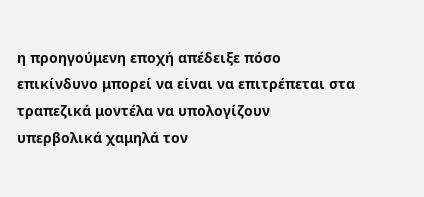η προηγούμενη εποχή απέδειξε πόσο επικίνδυνο μπορεί να είναι να επιτρέπεται στα τραπεζικά μοντέλα να υπολογίζουν υπερβολικά χαμηλά τον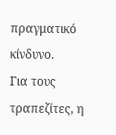πραγματικό κίνδυνο.
Για τους τραπεζίτες, η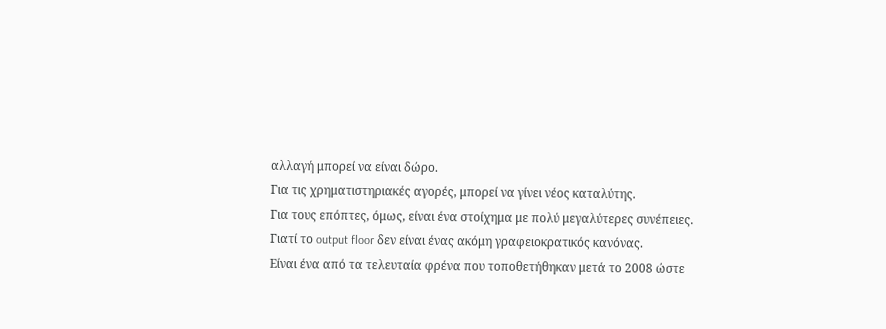αλλαγή μπορεί να είναι δώρο.
Για τις χρηματιστηριακές αγορές, μπορεί να γίνει νέος καταλύτης.
Για τους επόπτες, όμως, είναι ένα στοίχημα με πολύ μεγαλύτερες συνέπειες.
Γιατί το output floor δεν είναι ένας ακόμη γραφειοκρατικός κανόνας.
Είναι ένα από τα τελευταία φρένα που τοποθετήθηκαν μετά το 2008 ώστε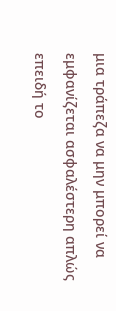μια τράπεζα να μην μπορεί να εμφανίζεται ασφαλέστερη απλώς επειδή το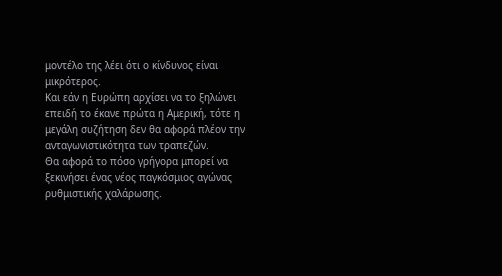μοντέλο της λέει ότι ο κίνδυνος είναι μικρότερος.
Και εάν η Ευρώπη αρχίσει να το ξηλώνει επειδή το έκανε πρώτα η Αμερική, τότε η μεγάλη συζήτηση δεν θα αφορά πλέον την ανταγωνιστικότητα των τραπεζών.
Θα αφορά το πόσο γρήγορα μπορεί να ξεκινήσει ένας νέος παγκόσμιος αγώνας ρυθμιστικής χαλάρωσης.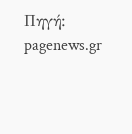Πηγή: pagenews.gr